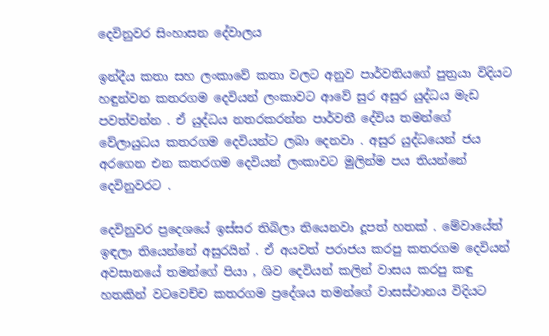දෙවිනුවර සිංහාසන දේවාලය

ඉන්දීය කතා සහ ලංකාවේ කතා වලට අනුව පාර්වතියගේ පුත්‍රයා විදියට හඳුන්වන කතරගම දෙවියන් ලංකාවට ආවේ සුර අසුර යුද්ධය මැඩ පවත්වන්න . ඒ යුද්ධය නතරකරන්න පාර්වතී දේවිය තමන්ගේ වේලායුධය කතරගම දෙවියන්ට ලබා දෙනවා . අසුර යුද්ධයෙන් ජය අරගෙන එන කතරගම දෙවියන් ලංකාවට මුලින්ම පය තියන්නේ දෙවිනුවරට .

දෙවිනුවර ප්‍රදෙශයේ ඉස්සර තිබිලා තියෙනවා දූපත් හතක් . මේවායේත් ඉඳලා තියෙන්නේ අසුරයින් . ඒ අයවත් පරාජය කරපු කතරගම දෙවියන් අවසානයේ තමන්ගේ පියා , ශිව දෙවියන් කලින් වාසය කරපු කඳු හතකින් වටවෙච්ච කතරගම ප්‍රදේශය තමන්ගේ වාසස්ථානය විදියට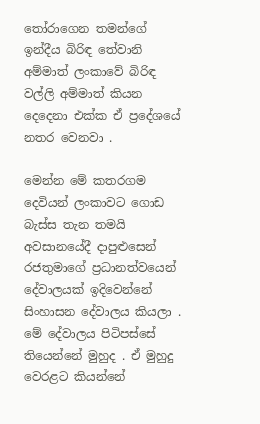තෝරාගෙන තමන්ගේ ඉන්දීය බිරිඳ තේවානි අම්මාත් ලංකාවේ බිරිඳ වල්ලි අම්මාත් කියන දෙදෙනා එක්ක ඒ ප්‍රදේශයේ නතර වෙනවා .

මෙන්න මේ කතරගම දෙවියන් ලංකාවට ගොඩ බැස්ස තැන තමයි අවසානයේදී දාපුළුසෙන් රජතුමාගේ ප්‍රධානත්වයෙන් දේවාලයක් ඉදිවෙන්නේ සිංහාසන දේවාලය කියලා . මේ දේවාලය පිටිපස්සේ තියෙන්නේ මුහුද . ඒ මුහුදු වෙරළට කියන්නේ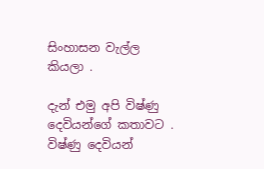සිංහාසන වැල්ල කියලා .

දැන් එමු අපි විෂ්ණු දෙවියන්ගේ කතාවට . විෂ්ණු දෙවියන්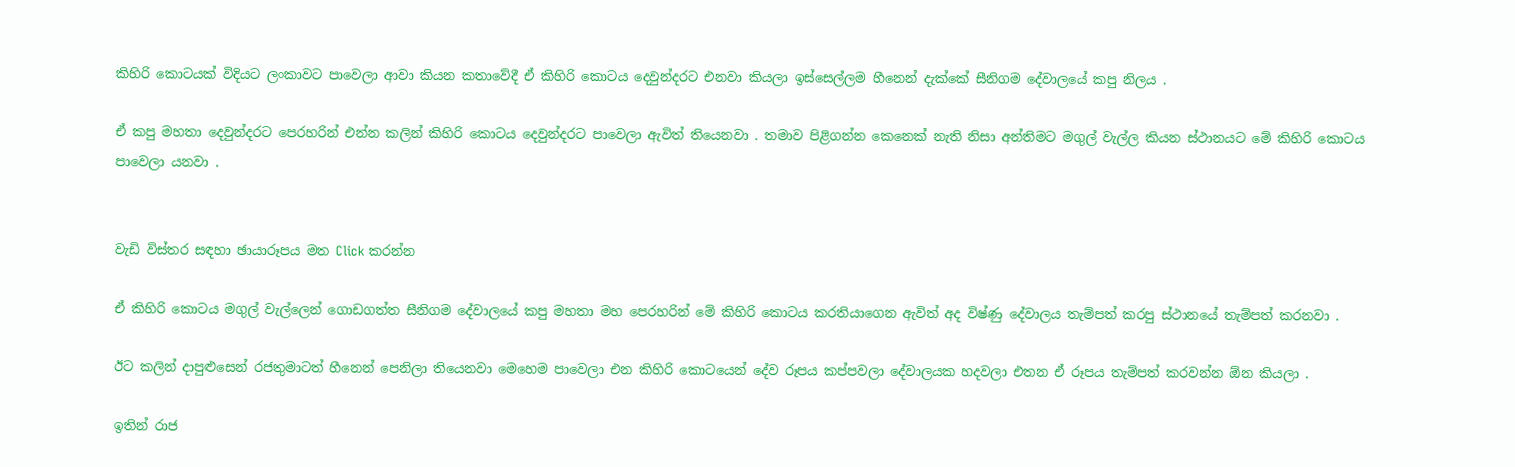කිහිරි කොටයක් විදියට ලංකාවට පාවෙලා ආවා කියන කතාවේදී ඒ කිහිරි කොටය දෙවුන්දරට එනවා කියලා ඉස්සෙල්ලම හීනෙන් දැක්කේ සීනිගම දේවාලයේ කපු නිලය .

ඒ කපු මහතා දෙවුන්දරට පෙරහරින් එන්න කලින් කිහිරි කොටය දෙවුන්දරට පාවෙලා ඇවිත් තියෙනවා . තමාව පිළිගන්න කෙනෙක් නැති නිසා අන්තිමට මගුල් වැල්ල කියන ස්ථානයට මේ කිහිරි කොටය පාවෙලා යනවා .


වැඩි විස්තර සඳහා ඡායාරූපය මත Click කරන්න

ඒ කිහිරි කොටය මගුල් වැල්ලෙන් ගොඩගත්ත සීනිගම දේවාලයේ කපු මහතා මහ පෙරහරින් මේ කිහිරි කොටය කරතියාගෙන ඇවිත් අද විෂ්ණු දේවාලය තැම්පත් කරපු ස්ථානයේ තැම්පත් කරනවා .

ඊට කලින් දාපුළුසෙන් රජතුමාටත් හීනෙන් පෙනිලා තියෙනවා මෙහෙම පාවෙලා එන කිහිරි කොටයෙන් දේව රූපය කප්පවලා දේවාලයක හදවලා එතන ඒ රූපය තැම්පත් කරවන්න ඕන කියලා .

ඉතින් රාජ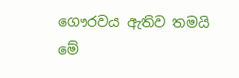ගෞරවය ඇතිව තමයි මේ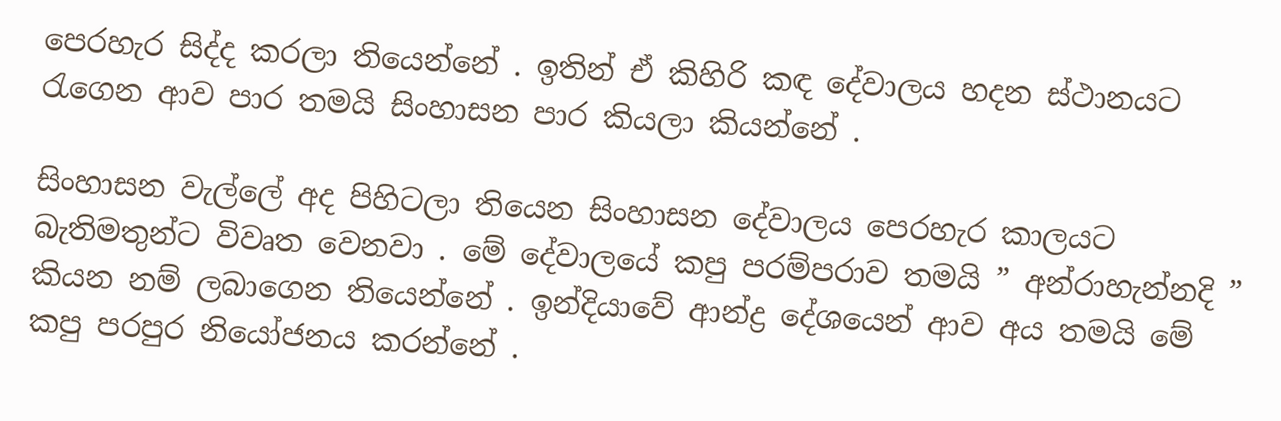පෙරහැර සිද්ද කරලා තියෙන්නේ . ඉතින් ඒ කිහිරි කඳ දේවාලය හදන ස්ථානයට රැගෙන ආව පාර තමයි සිංහාසන පාර කියලා කියන්නේ .

සිංහාසන වැල්ලේ අද පිහිටලා තියෙන සිංහාසන දේවාලය පෙරහැර කාලයට බැතිමතුන්ට විවෘත වෙනවා . මේ දේවාලයේ කපු පරම්පරාව තමයි ” අන්රාහැන්නදි ” කියන නම් ලබාගෙන තියෙන්නේ . ඉන්දියාවේ ආන්ද්‍ර දේශයෙන් ආව අය තමයි මේ කපු පරපුර නියෝජනය කරන්නේ .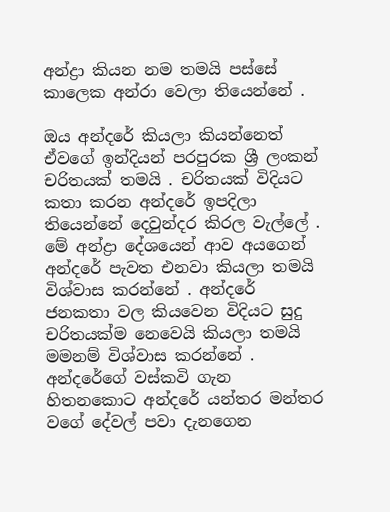අන්ද්‍රා කියන නම තමයි පස්සේ කාලෙක අන්රා වෙලා තියෙන්නේ .

ඔය අන්දරේ කියලා කියන්නෙත් ඒවගේ ඉන්දියන් පරපුරක ශ්‍රී ලංකන් චරිතයක් තමයි . චරිතයක් විදියට කතා කරන අන්දරේ ඉපදිලා තියෙන්නේ දෙවුන්දර කිරල වැල්ලේ . මේ අන්ද්‍රා දේශයෙන් ආව අයගෙන් අන්දරේ පැවත එනවා කියලා තමයි විශ්වාස කරන්නේ . අන්දරේ ජනකතා වල කියවෙන විදියට සුදු චරිතයක්ම නෙවෙයි කියලා තමයි මමනම් විශ්වාස කරන්නේ . අන්දරේගේ වස්කවි ගැන හිතනකොට අන්දරේ යන්තර මන්තර වගේ දේවල් පවා දැනගෙන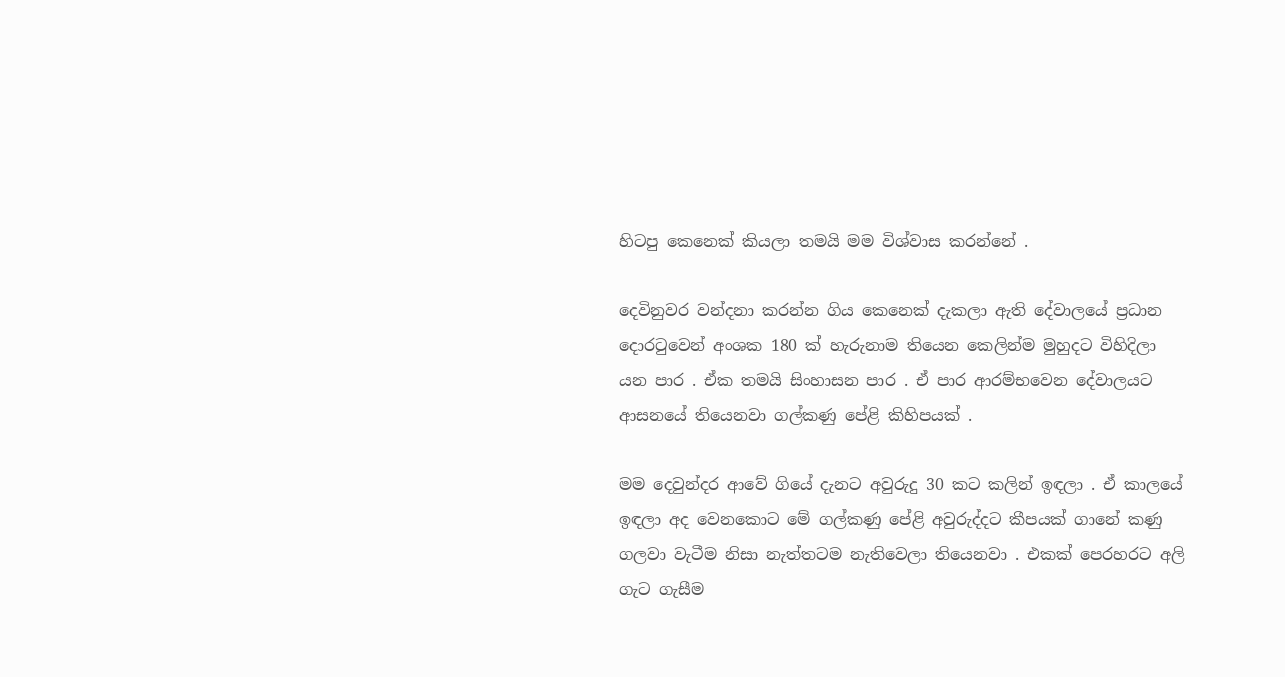හිටපු කෙනෙක් කියලා තමයි මම විශ්වාස කරන්නේ .

දෙවිනුවර වන්දනා කරන්න ගිය කෙනෙක් දැකලා ඇති දේවාලයේ ප්‍රධාන දොරටුවෙන් අංශක 180 ක් හැරුනාම තියෙන කෙලින්ම මුහුදට විහිදිලා යන පාර . ඒක තමයි සිංහාසන පාර . ඒ පාර ආරම්භවෙන දේවාලයට ආසනයේ තියෙනවා ගල්කණු පේළි කිහිපයක් .

මම දෙවුන්දර ආවේ ගියේ දැනට අවුරුදු 30 කට කලින් ඉඳලා . ඒ කාලයේ ඉඳලා අද වෙනකොට මේ ගල්කණු පේළි අවුරුද්දට කීපයක් ගානේ කණු ගලවා වැටීම නිසා නැත්තටම නැතිවෙලා තියෙනවා . එකක් පෙරහරට අලි ගැට ගැසීම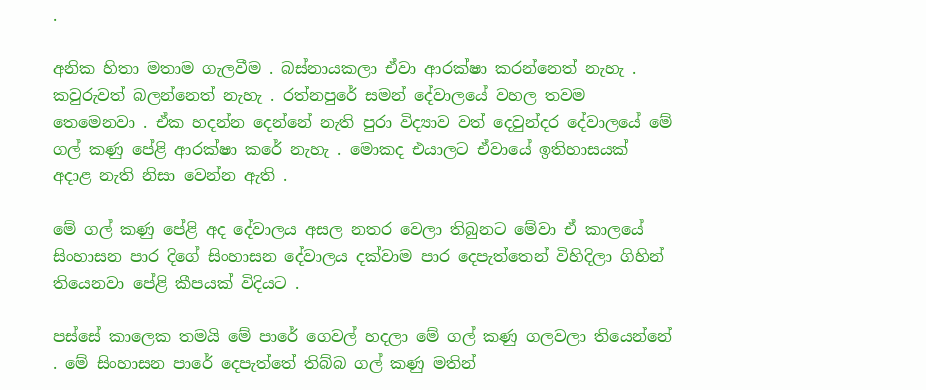.

අනික හිතා මතාම ගැලවීම . බස්නායකලා ඒවා ආරක්ෂා කරන්නෙත් නැහැ . කවුරුවත් බලන්නෙත් නැහැ . රත්නපුරේ සමන් දේවාලයේ වහල තවම තෙමෙනවා . ඒක හදන්න දෙන්නේ නැති පුරා විද්‍යාව වත් දෙවුන්දර දේවාලයේ මේ ගල් කණු පේළි ආරක්ෂා කරේ නැහැ . මොකද එයාලට ඒවායේ ඉතිහාසයක් අදාළ නැති නිසා වෙන්න ඇති .

මේ ගල් කණු පේළි අද දේවාලය අසල නතර වෙලා තිබුනට මේවා ඒ කාලයේ සිංහාසන පාර දිගේ සිංහාසන දේවාලය දක්වාම පාර දෙපැත්තෙන් විහිදිලා ගිහින් තියෙනවා පේළි කීපයක් විදියට .

පස්සේ කාලෙක තමයි මේ පාරේ ගෙවල් හදලා මේ ගල් කණු ගලවලා තියෙන්නේ . මේ සිංහාසන පාරේ දෙපැත්තේ තිබ්බ ගල් කණු මතින්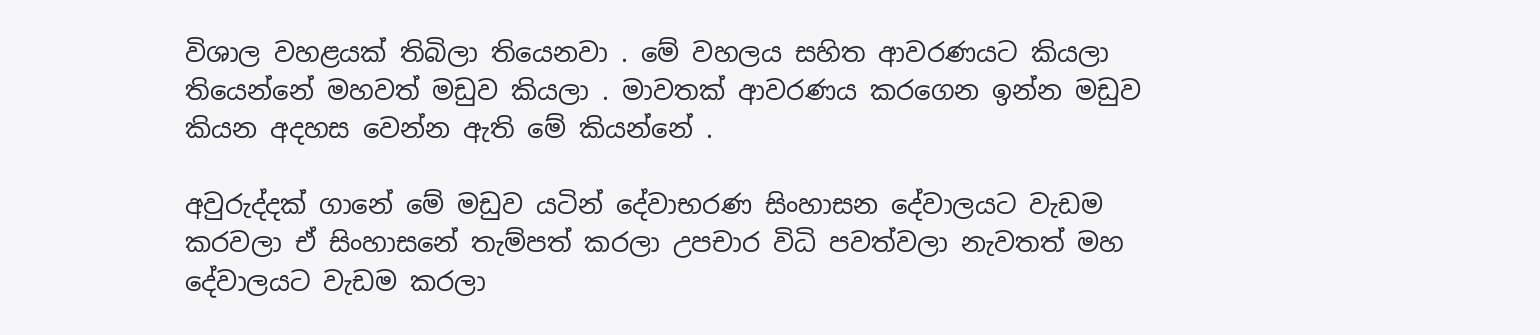විශාල වහළයක් තිබිලා තියෙනවා . මේ වහලය සහිත ආවරණයට කියලා තියෙන්නේ මහවත් මඩුව කියලා . මාවතක් ආවරණය කරගෙන ඉන්න මඩුව කියන අදහස වෙන්න ඇති මේ කියන්නේ .

අවුරුද්දක් ගානේ මේ මඩුව යටින් දේවාභරණ සිංහාසන දේවාලයට වැඩම කරවලා ඒ සිංහාසනේ තැම්පත් කරලා උපචාර විධි පවත්වලා නැවතත් මහ දේවාලයට වැඩම කරලා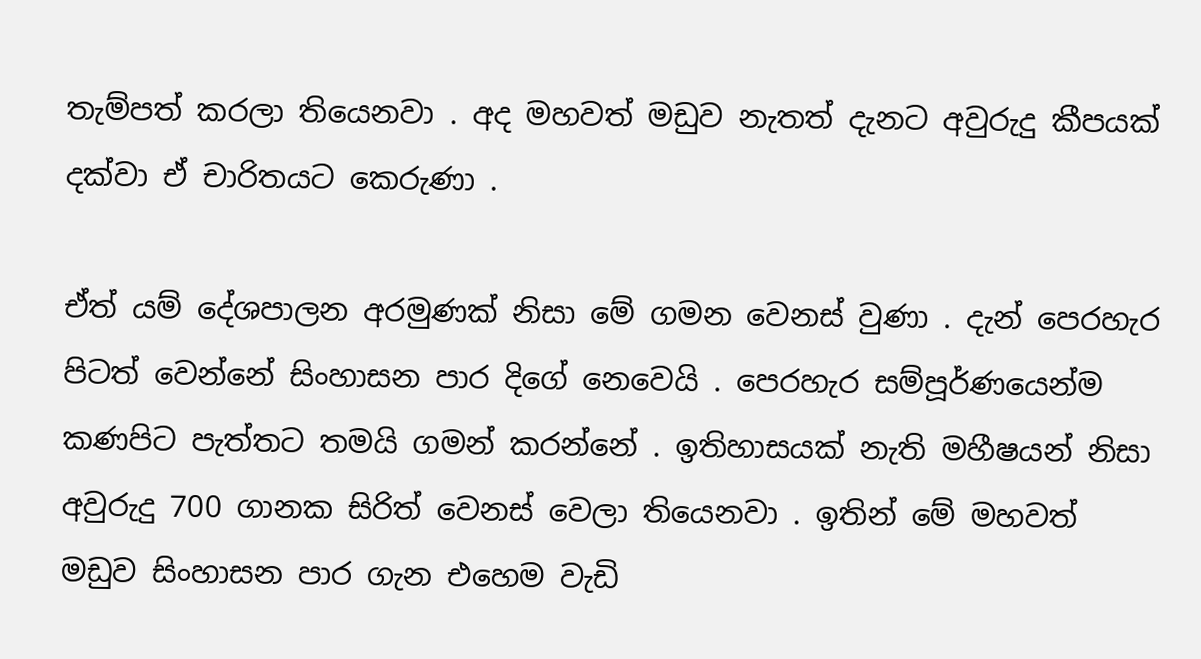තැම්පත් කරලා තියෙනවා . අද මහවත් මඩුව නැතත් දැනට අවුරුදු කීපයක් දක්වා ඒ චාරිතයට කෙරුණා .

ඒත් යම් දේශපාලන අරමුණක් නිසා මේ ගමන වෙනස් වුණා . දැන් පෙරහැර පිටත් වෙන්නේ සිංහාසන පාර දිගේ නෙවෙයි . පෙරහැර සම්පූර්ණයෙන්ම කණපිට පැත්තට තමයි ගමන් කරන්නේ . ඉතිහාසයක් නැති මහීෂයන් නිසා අවුරුදු 700 ගානක සිරිත් වෙනස් වෙලා තියෙනවා . ඉතින් මේ මහවත් මඩුව සිංහාසන පාර ගැන එහෙම වැඩි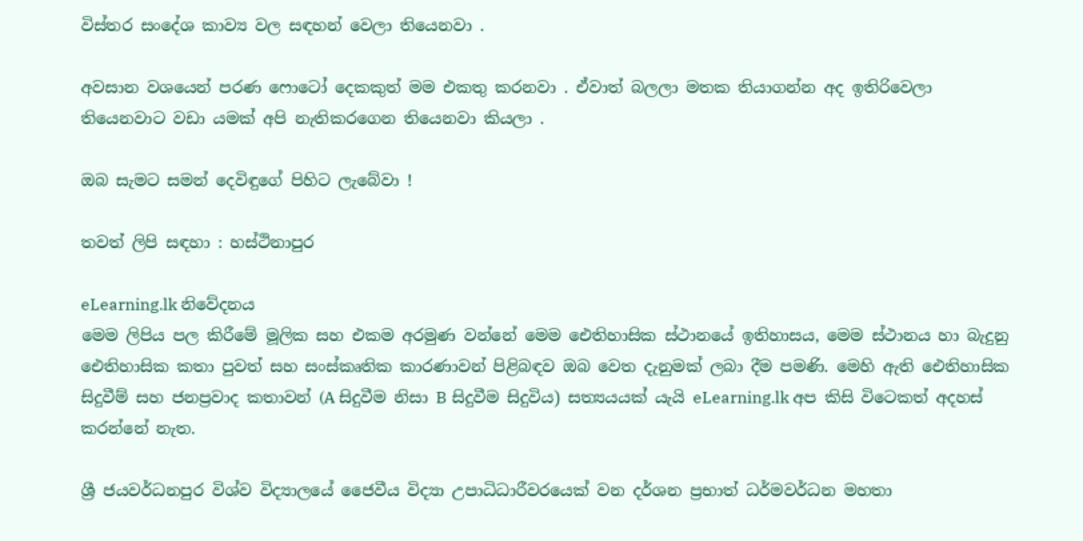විස්තර සංදේශ කාව්‍ය වල සඳහන් වෙලා තියෙනවා .

අවසාන වශයෙන් පරණ ෆොටෝ දෙකකුත් මම එකතු කරනවා . ඒවාත් බලලා මතක තියාගන්න අද ඉතිරිවෙලා තියෙනවාට වඩා යමක් අපි නැතිකරගෙන තියෙනවා කියලා .

ඔබ සැමට සමන් දෙවිඳුගේ පිහිට ලැබේවා !

තවත් ලිපි සඳහා : හස්ථිනාපුර

eLearning.lk නිවේදනය
මෙම ලිපිය පල කිරීමේ මූලික සහ එකම අරමුණ වන්නේ මෙම ඓතිහාසික ස්ථානයේ ඉතිහාසය, මෙම ස්ථානය හා බැදුනු ඓතිහාසික කතා පුවත් සහ සංස්කෘතික කාරණාවන් පිළිබඳව ඔබ වෙත දැනුමක් ලබා දීම පමණි. මෙහි ඇති ඓතිහාසික සිදුවීම් සහ ජනප්‍රවාද කතාවන් (A සිදුවීම නිසා B සිදුවීම සිදුවිය) සත්‍යයයක් යැයි eLearning.lk අප කිසි විටෙකත් අදහස් කරන්නේ නැත.

ශ්‍රී ජයවර්ධනපුර විශ්ව විද්‍යාලයේ ජෛවීය විද්‍යා උපාධිධාරීවරයෙක් වන දර්ශන ප්‍රභාත් ධර්මවර්ධන මහතා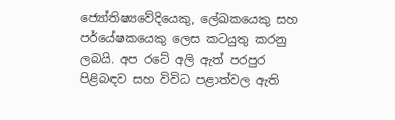ජ්‍යෝතිෂ්‍යවේදියෙකු, ලේඛකයෙකු සහ පර්යේෂකයෙකු ලෙස කටයුතු කරනු ලබයි. අප රටේ අලි ඇත් පරපුර පිළිබඳව සහ විවිධ පළාත්වල ඇති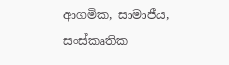ආගමික, සාමාජීය, සංස්කෘතික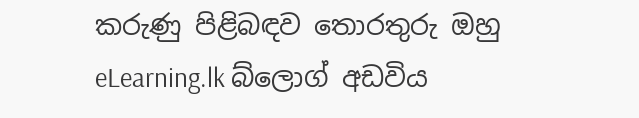කරුණු පිළිබඳව තොරතුරු ඔහු eLearning.lk බ්ලොග් අඩවිය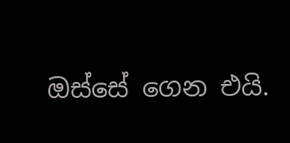ඔස්සේ ගෙන එයි.